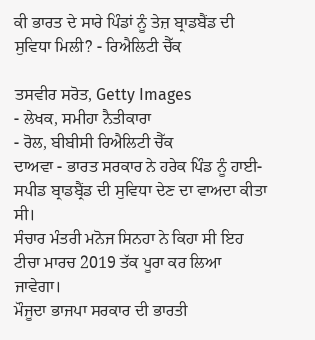ਕੀ ਭਾਰਤ ਦੇ ਸਾਰੇ ਪਿੰਡਾਂ ਨੂੰ ਤੇਜ਼ ਬ੍ਰਾਡਬੈਂਡ ਦੀ ਸੁਵਿਧਾ ਮਿਲੀ? - ਰਿਐਲਿਟੀ ਚੈੱਕ

ਤਸਵੀਰ ਸਰੋਤ, Getty Images
- ਲੇਖਕ, ਸਮੀਹਾ ਨੈਤੀਕਾਰਾ
- ਰੋਲ, ਬੀਬੀਸੀ ਰਿਐਲਿਟੀ ਚੈੱਕ
ਦਾਅਵਾ - ਭਾਰਤ ਸਰਕਾਰ ਨੇ ਹਰੇਕ ਪਿੰਡ ਨੂੰ ਹਾਈ-ਸਪੀਡ ਬ੍ਰਾਡਬ੍ਰੈਂਡ ਦੀ ਸੁਵਿਧਾ ਦੇਣ ਦਾ ਵਾਅਦਾ ਕੀਤਾ ਸੀ।
ਸੰਚਾਰ ਮੰਤਰੀ ਮਨੋਜ ਸਿਨਹਾ ਨੇ ਕਿਹਾ ਸੀ ਇਹ ਟੀਚਾ ਮਾਰਚ 2019 ਤੱਕ ਪੂਰਾ ਕਰ ਲਿਆ ਜਾਵੇਗਾ।
ਮੌਜੂਦਾ ਭਾਜਪਾ ਸਰਕਾਰ ਦੀ ਭਾਰਤੀ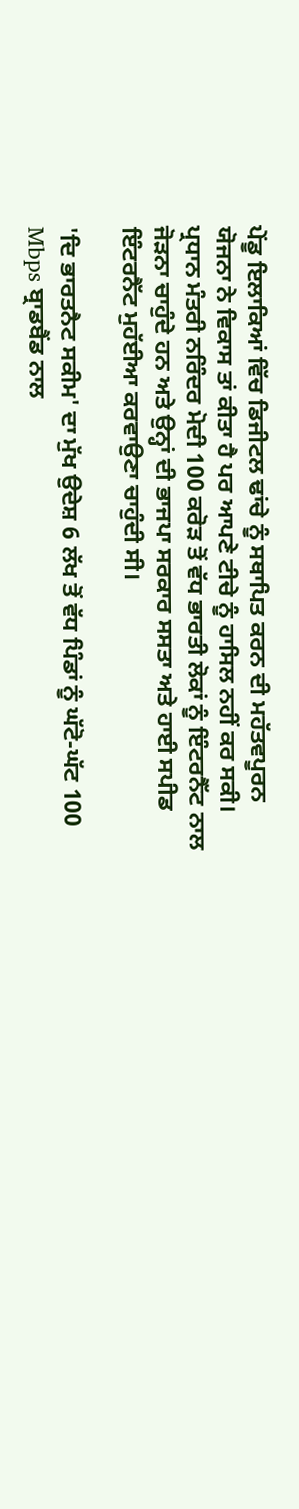ਪੇਂਡੂ ਇਲਾਕਿਆਂ ਵਿੱਚ ਡਿਜੀਟਲ ਢਾਂਚੇ ਨੂੰ ਸਥਾਪਿਤ ਕਰਨ ਦੀ ਮਹੱਤਵਪੂਰਨ ਯੋਜਨਾ ਨੇ ਵਿਕਾਸ ਤਾਂ ਕੀਤਾ ਹੈ ਪਰ ਆਪਣੇ ਟੀਚੇ ਨੂੰ ਹਾਸਿਲ ਨਹੀਂ ਕਰ ਸਕੀ।
ਪ੍ਰਧਾਨ ਮੰਤਰੀ ਨਰਿੰਦਰ ਮੋਦੀ 100 ਕਰੋੜ ਤੋਂ ਵੱਧ ਭਾਰਤੀ ਲੋਕਾਂ ਨੂੰ ਇੰਟਰਨੈੱਟ ਨਾਲ ਜੋੜਨਾ ਚਾਹੁੰਦੇ ਹਨ ਅਤੇ ਉਨ੍ਹਾਂ ਦੀ ਭਾਜਪਾ ਸਰਕਾਰ ਸਸਤਾ ਅਤੇ ਹਾਈ ਸਪੀਡ ਇੰਟਰਨੈੱਟ ਮੁਹੱਈਆ ਕਰਵਾਉਣਾ ਚਾਹੁੰਦੀ ਸੀ।

'ਦਿ ਭਾਰਤਨੈਟ ਸਕੀਮ' ਦਾ ਮੁੱਖ ਉਦੇਸ਼ 6 ਲੱਖ ਤੋਂ ਵੱਧ ਪਿੰਡਾਂ ਨੂੰ ਘੱਟੋ-ਘੱਟ 100 Mbps ਬ੍ਰਾਡਬੈਂਡ ਨਾਲ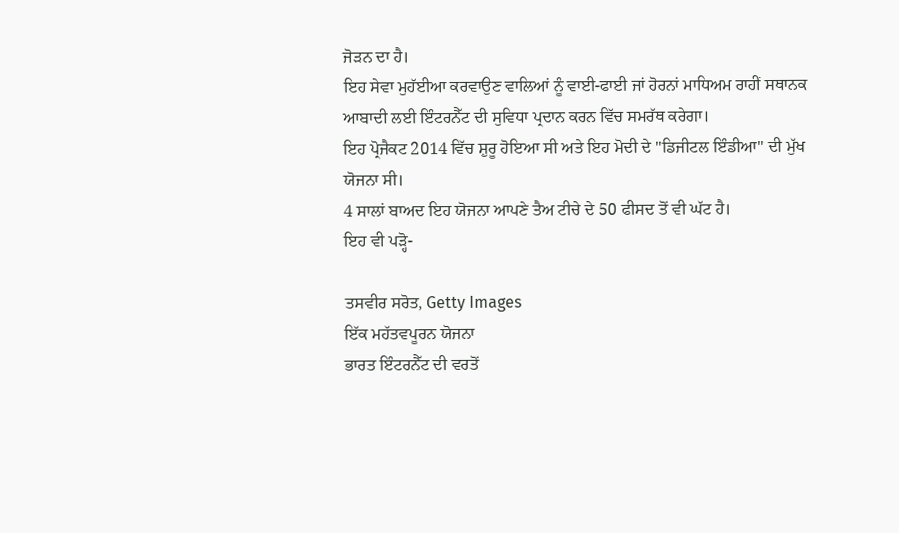ਜੋੜਨ ਦਾ ਹੈ।
ਇਹ ਸੇਵਾ ਮੁਹੱਈਆ ਕਰਵਾਉਣ ਵਾਲਿਆਂ ਨੂੰ ਵਾਈ-ਫਾਈ ਜਾਂ ਹੋਰਨਾਂ ਮਾਧਿਅਮ ਰਾਹੀਂ ਸਥਾਨਕ ਆਬਾਦੀ ਲਈ ਇੰਟਰਨੈੱਟ ਦੀ ਸੁਵਿਧਾ ਪ੍ਰਦਾਨ ਕਰਨ ਵਿੱਚ ਸਮਰੱਥ ਕਰੇਗਾ।
ਇਹ ਪ੍ਰੋਜੈਕਟ 2014 ਵਿੱਚ ਸ਼ੁਰੂ ਹੋਇਆ ਸੀ ਅਤੇ ਇਹ ਮੋਦੀ ਦੇ "ਡਿਜੀਟਲ ਇੰਡੀਆ" ਦੀ ਮੁੱਖ ਯੋਜਨਾ ਸੀ।
4 ਸਾਲਾਂ ਬਾਅਦ ਇਹ ਯੋਜਨਾ ਆਪਣੇ ਤੈਅ ਟੀਚੇ ਦੇ 50 ਫੀਸਦ ਤੋਂ ਵੀ ਘੱਟ ਹੈ।
ਇਹ ਵੀ ਪੜ੍ਹੋ-

ਤਸਵੀਰ ਸਰੋਤ, Getty Images
ਇੱਕ ਮਹੱਤਵਪੂਰਨ ਯੋਜਨਾ
ਭਾਰਤ ਇੰਟਰਨੈੱਟ ਦੀ ਵਰਤੋਂ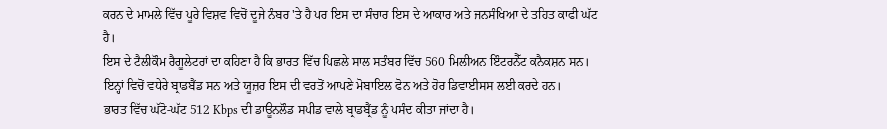ਕਰਨ ਦੇ ਮਾਮਲੇ ਵਿੱਚ ਪੂਰੇ ਵਿਸ਼ਵ ਵਿਚੋਂ ਦੂਜੇ ਨੰਬਰ 'ਤੇ ਹੈ ਪਰ ਇਸ ਦਾ ਸੰਚਾਰ ਇਸ ਦੇ ਆਕਾਰ ਅਤੇ ਜਨਸੰਖਿਆ ਦੇ ਤਹਿਤ ਕਾਫੀ ਘੱਟ ਹੈ।
ਇਸ ਦੇ ਟੈਲੀਕੌਮ ਰੈਗੂਲੇਟਰਾਂ ਦਾ ਕਹਿਣਾ ਹੈ ਕਿ ਭਾਰਤ ਵਿੱਚ ਪਿਛਲੇ ਸਾਲ ਸਤੰਬਰ ਵਿੱਚ 560 ਮਿਲੀਅਨ ਇੰਟਰਨੈੱਟ ਕਨੈਕਸ਼ਨ ਸਨ। ਇਨ੍ਹਾਂ ਵਿਚੋਂ ਵਧੇਰੇ ਬ੍ਰਾਡਬੈਂਡ ਸਨ ਅਤੇ ਯੂਜ਼ਰ ਇਸ ਦੀ ਵਰਤੋਂ ਆਪਣੇ ਮੋਬਾਇਲ ਫੋਨ ਅਤੇ ਹੋਰ ਡਿਵਾਈਸਸ ਲਈ ਕਰਦੇ ਹਨ।
ਭਾਰਤ ਵਿੱਚ ਘੱਟੋ-ਘੱਟ 512 Kbps ਦੀ ਡਾਊਨਲੌਡ ਸਪੀਡ ਵਾਲੇ ਬ੍ਰਾਡਬ੍ਰੈਂਡ ਨੂੰ ਪਸੰਦ ਕੀਤਾ ਜਾਂਦਾ ਹੈ।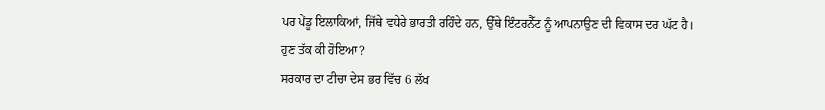ਪਰ ਪੇਂਡੂ ਇਲਾਕਿਆਂ, ਜਿੱਥੇ ਵਧੇਰੇ ਭਾਰਤੀ ਰਹਿੰਦੇ ਹਨ, ਉੱਥੇ ਇੰਟਰਨੈੱਟ ਨੂੰ ਆਪਨਾਉਣ ਦੀ ਵਿਕਾਸ ਦਰ ਘੱਟ ਹੈ।
ਹੁਣ ਤੱਕ ਕੀ ਹੋਇਆ?
ਸਰਕਾਰ ਦਾ ਟੀਚਾ ਦੇਸ ਭਰ ਵਿੱਚ 6 ਲੱਖ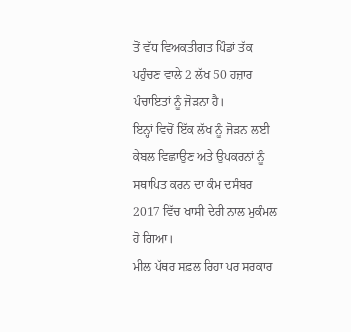ਤੋਂ ਵੱਧ ਵਿਅਕਤੀਗਤ ਪਿੰਡਾਂ ਤੱਕ ਪਹੁੰਚਣ ਵਾਲੇ 2 ਲੱਖ 50 ਹਜ਼ਾਰ ਪੰਚਾਇਤਾਂ ਨੂੰ ਜੋੜਨਾ ਹੈ।
ਇਨ੍ਹਾਂ ਵਿਚੋਂ ਇੱਕ ਲੱਖ ਨੂੰ ਜੋੜਨ ਲਈ ਕੇਬਲ ਵਿਛਾਉਣ ਅਤੇ ਉਪਕਰਨਾਂ ਨੂੰ ਸਥਾਪਿਤ ਕਰਨ ਦਾ ਕੰਮ ਦਸੰਬਰ 2017 ਵਿੱਚ ਖਾਸੀ ਦੇਰੀ ਨਾਲ ਮੁਕੰਮਲ ਹੋ ਗਿਆ।
ਮੀਲ ਪੱਥਰ ਸਫ਼ਲ ਰਿਹਾ ਪਰ ਸਰਕਾਰ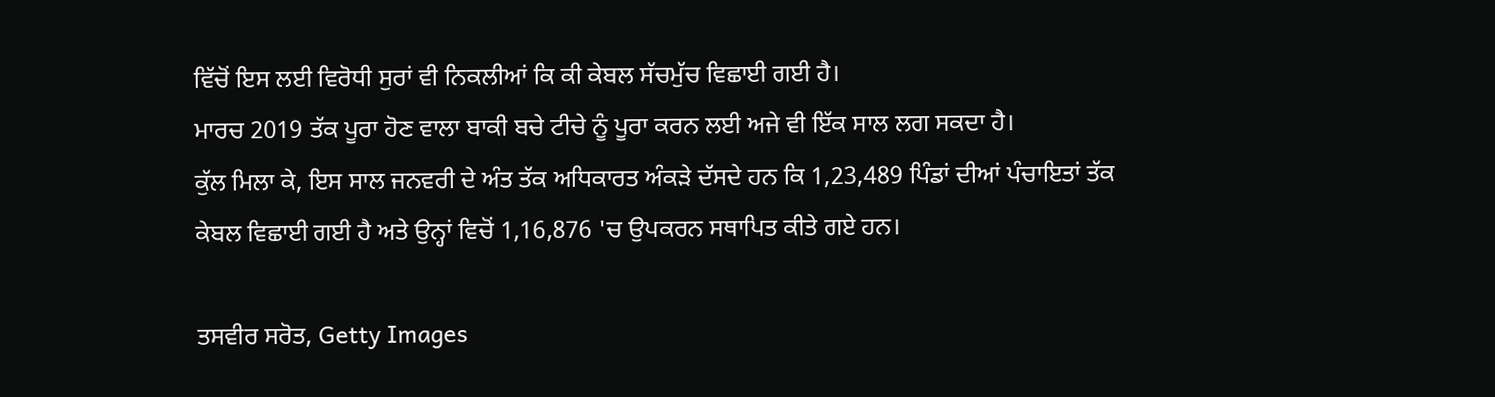ਵਿੱਚੋਂ ਇਸ ਲਈ ਵਿਰੋਧੀ ਸੁਰਾਂ ਵੀ ਨਿਕਲੀਆਂ ਕਿ ਕੀ ਕੇਬਲ ਸੱਚਮੁੱਚ ਵਿਛਾਈ ਗਈ ਹੈ।
ਮਾਰਚ 2019 ਤੱਕ ਪੂਰਾ ਹੋਣ ਵਾਲਾ ਬਾਕੀ ਬਚੇ ਟੀਚੇ ਨੂੰ ਪੂਰਾ ਕਰਨ ਲਈ ਅਜੇ ਵੀ ਇੱਕ ਸਾਲ ਲਗ ਸਕਦਾ ਹੈ।
ਕੁੱਲ ਮਿਲਾ ਕੇ, ਇਸ ਸਾਲ ਜਨਵਰੀ ਦੇ ਅੰਤ ਤੱਕ ਅਧਿਕਾਰਤ ਅੰਕੜੇ ਦੱਸਦੇ ਹਨ ਕਿ 1,23,489 ਪਿੰਡਾਂ ਦੀਆਂ ਪੰਚਾਇਤਾਂ ਤੱਕ ਕੇਬਲ ਵਿਛਾਈ ਗਈ ਹੈ ਅਤੇ ਉਨ੍ਹਾਂ ਵਿਚੋਂ 1,16,876 'ਚ ਉਪਕਰਨ ਸਥਾਪਿਤ ਕੀਤੇ ਗਏ ਹਨ।

ਤਸਵੀਰ ਸਰੋਤ, Getty Images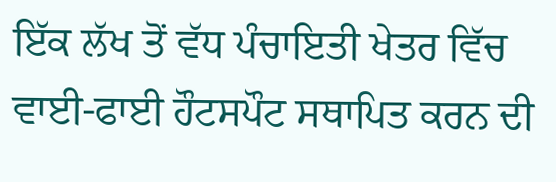ਇੱਕ ਲੱਖ ਤੋਂ ਵੱਧ ਪੰਚਾਇਤੀ ਖੇਤਰ ਵਿੱਚ ਵਾਈ-ਫਾਈ ਹੌਟਸਪੌਟ ਸਥਾਪਿਤ ਕਰਨ ਦੀ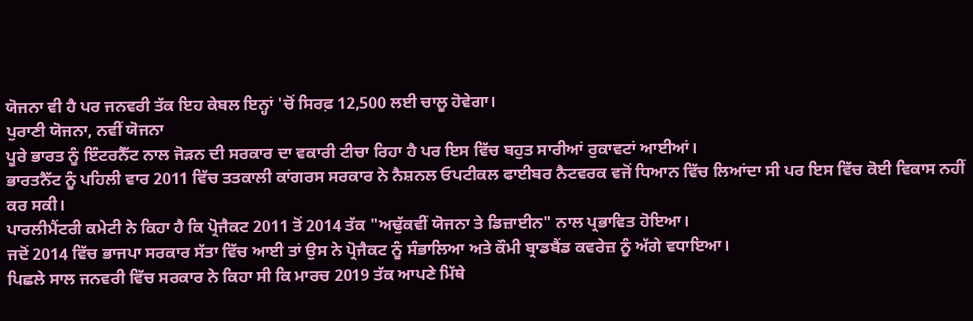ਯੋਜਨਾ ਵੀ ਹੈ ਪਰ ਜਨਵਰੀ ਤੱਕ ਇਹ ਕੇਬਲ ਇਨ੍ਹਾਂ 'ਚੋਂ ਸਿਰਫ਼ 12,500 ਲਈ ਚਾਲੂ ਹੋਵੇਗਾ।
ਪੁਰਾਣੀ ਯੋਜਨਾ, ਨਵੀਂ ਯੋਜਨਾ
ਪੂਰੇ ਭਾਰਤ ਨੂੰ ਇੰਟਰਨੈੱਟ ਨਾਲ ਜੋੜਨ ਦੀ ਸਰਕਾਰ ਦਾ ਵਕਾਰੀ ਟੀਚਾ ਰਿਹਾ ਹੈ ਪਰ ਇਸ ਵਿੱਚ ਬਹੁਤ ਸਾਰੀਆਂ ਰੁਕਾਵਟਾਂ ਆਈਆਂ।
ਭਾਰਤਨੈੱਟ ਨੂੰ ਪਹਿਲੀ ਵਾਰ 2011 ਵਿੱਚ ਤਤਕਾਲੀ ਕਾਂਗਰਸ ਸਰਕਾਰ ਨੇ ਨੈਸ਼ਨਲ ਓਪਟੀਕਲ ਫਾਈਬਰ ਨੈਟਵਰਕ ਵਜੋਂ ਧਿਆਨ ਵਿੱਚ ਲਿਆਂਦਾ ਸੀ ਪਰ ਇਸ ਵਿੱਚ ਕੋਈ ਵਿਕਾਸ ਨਹੀਂ ਕਰ ਸਕੀ।
ਪਾਰਲੀਮੈਂਟਰੀ ਕਮੇਟੀ ਨੇ ਕਿਹਾ ਹੈ ਕਿ ਪ੍ਰੋਜੈਕਟ 2011 ਤੋਂ 2014 ਤੱਕ "ਅਢੁੱਕਵੀਂ ਯੋਜਨਾ ਤੇ ਡਿਜ਼ਾਈਨ" ਨਾਲ ਪ੍ਰਭਾਵਿਤ ਹੋਇਆ।
ਜਦੋਂ 2014 ਵਿੱਚ ਭਾਜਪਾ ਸਰਕਾਰ ਸੱਤਾ ਵਿੱਚ ਆਈ ਤਾਂ ਉਸ ਨੇ ਪ੍ਰੋਜੈਕਟ ਨੂੰ ਸੰਭਾਲਿਆ ਅਤੇ ਕੌਮੀ ਬ੍ਰਾਡਬੈਂਡ ਕਵਰੇਜ਼ ਨੂੰ ਅੱਗੇ ਵਧਾਇਆ।
ਪਿਛਲੇ ਸਾਲ ਜਨਵਰੀ ਵਿੱਚ ਸਰਕਾਰ ਨੇ ਕਿਹਾ ਸੀ ਕਿ ਮਾਰਚ 2019 ਤੱਕ ਆਪਣੇ ਮਿੱਥੇ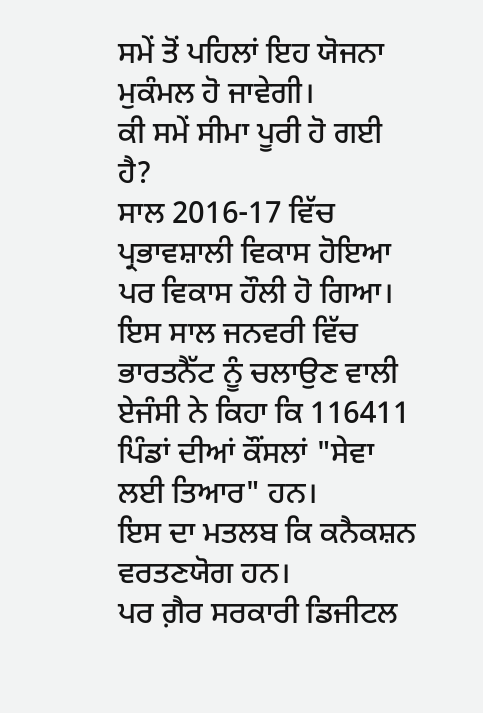ਸਮੇਂ ਤੋਂ ਪਹਿਲਾਂ ਇਹ ਯੋਜਨਾ ਮੁਕੰਮਲ ਹੋ ਜਾਵੇਗੀ।
ਕੀ ਸਮੇਂ ਸੀਮਾ ਪੂਰੀ ਹੋ ਗਈ ਹੈ?
ਸਾਲ 2016-17 ਵਿੱਚ ਪ੍ਰਭਾਵਸ਼ਾਲੀ ਵਿਕਾਸ ਹੋਇਆ ਪਰ ਵਿਕਾਸ ਹੌਲੀ ਹੋ ਗਿਆ।
ਇਸ ਸਾਲ ਜਨਵਰੀ ਵਿੱਚ ਭਾਰਤਨੈੱਟ ਨੂੰ ਚਲਾਉਣ ਵਾਲੀ ਏਜੰਸੀ ਨੇ ਕਿਹਾ ਕਿ 116411 ਪਿੰਡਾਂ ਦੀਆਂ ਕੌਂਸਲਾਂ "ਸੇਵਾ ਲਈ ਤਿਆਰ" ਹਨ।
ਇਸ ਦਾ ਮਤਲਬ ਕਿ ਕਨੈਕਸ਼ਨ ਵਰਤਣਯੋਗ ਹਨ।
ਪਰ ਗ਼ੈਰ ਸਰਕਾਰੀ ਡਿਜੀਟਲ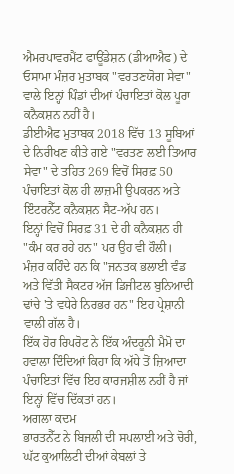ਐਮਰਪਾਵਰਮੈਂਟ ਫਾਊਂਡੇਸ਼ਨ (ਡੀਆਐਫ) ਦੇ ਓਸਾਮਾ ਮੰਜ਼ਰ ਮੁਤਾਬਕ "ਵਰਤਣਯੋਗ ਸੇਵਾ" ਵਾਲੇ ਇਨ੍ਹਾਂ ਪਿੰਡਾਂ ਦੀਆਂ ਪੰਚਾਇਤਾਂ ਕੋਲ ਪੂਰਾ ਕਨੈਕਸ਼ਨ ਨਹੀਂ ਹੈ।
ਡੀਈਐਫ ਮੁਤਾਬਕ 2018 ਵਿੱਚ 13 ਸੂਬਿਆਂ ਦੇ ਨਿਰੀਖਣ ਕੀਤੇ ਗਏ "ਵਰਤਣ ਲਈ ਤਿਆਰ ਸੇਵਾ" ਦੇ ਤਹਿਤ 269 ਵਿਚੋਂ ਸਿਰਫ਼ 50 ਪੰਚਾਇਤਾਂ ਕੋਲ ਹੀ ਲਾਜ਼ਮੀ ਉਪਕਰਨ ਅਤੇ ਇੰਟਰਨੈੱਟ ਕਨੈਕਸ਼ਨ ਸੈਟ-ਅੱਪ ਹਨ।
ਇਨ੍ਹਾਂ ਵਿਚੋਂ ਸਿਰਫ਼ 31 ਦੇ ਹੀ ਕਨੈਕਸ਼ਨ ਹੀ "ਕੰਮ ਕਰ ਰਹੇ ਹਨ" ਪਰ ਉਹ ਵੀ ਹੌਲੀ।
ਮੰਜ਼ਰ ਕਹਿੰਦੇ ਹਨ ਕਿ "ਜਨਤਕ ਭਲਾਈ ਵੰਡ ਅਤੇ ਵਿੱਤੀ ਸੈਕਟਰ ਅੱਜ ਡਿਜੀਟਲ ਬੁਨਿਆਦੀ ਢਾਂਚੇ 'ਤੇ ਵਧੇਰੇ ਨਿਰਭਰ ਹਨ" ਇਹ ਪ੍ਰੇਸ਼ਾਨੀ ਵਾਲੀ ਗੱਲ ਹੈ।
ਇੱਕ ਹੋਰ ਰਿਪਰੋਟ ਨੇ ਇੱਕ ਅੰਦਰੂਨੀ ਮੈਮੋ ਦਾ ਹਵਾਲਾ ਦਿੰਦਿਆਂ ਕਿਹਾ ਕਿ ਅੱਧੇ ਤੋਂ ਜ਼ਿਆਦਾ ਪੰਚਾਇਤਾਂ ਵਿੱਚ ਇਹ ਕਾਰਜਸ਼ੀਲ ਨਹੀਂ ਹੈ ਜਾਂ ਇਨ੍ਹਾਂ ਵਿੱਚ ਦਿੱਕਤਾਂ ਹਨ।
ਅਗਲਾ ਕਦਮ
ਭਾਰਤਨੈੱਟ ਨੇ ਬਿਜਲੀ ਦੀ ਸਪਲਾਈ ਅਤੇ ਚੋਰੀ, ਘੱਟ ਕੁਆਲਿਟੀ ਦੀਆਂ ਕੇਬਲਾਂ ਤੇ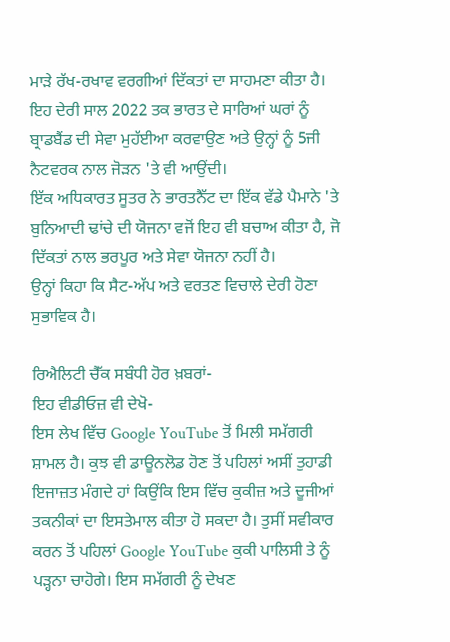ਮਾੜੇ ਰੱਖ-ਰਖਾਵ ਵਰਗੀਆਂ ਦਿੱਕਤਾਂ ਦਾ ਸਾਹਮਣਾ ਕੀਤਾ ਹੈ।
ਇਹ ਦੇਰੀ ਸਾਲ 2022 ਤਕ ਭਾਰਤ ਦੇ ਸਾਰਿਆਂ ਘਰਾਂ ਨੂੰ ਬ੍ਰਾਡਬੈਂਡ ਦੀ ਸੇਵਾ ਮੁਹੱਈਆ ਕਰਵਾਉਣ ਅਤੇ ਉਨ੍ਹਾਂ ਨੂੰ 5ਜੀ ਨੈਟਵਰਕ ਨਾਲ ਜੋੜਨ 'ਤੇ ਵੀ ਆਉਂਦੀ।
ਇੱਕ ਅਧਿਕਾਰਤ ਸੂਤਰ ਨੇ ਭਾਰਤਨੈੱਟ ਦਾ ਇੱਕ ਵੱਡੇ ਪੈਮਾਨੇ 'ਤੇ ਬੁਨਿਆਦੀ ਢਾਂਚੇ ਦੀ ਯੋਜਨਾ ਵਜੋਂ ਇਹ ਵੀ ਬਚਾਅ ਕੀਤਾ ਹੈ, ਜੋ ਦਿੱਕਤਾਂ ਨਾਲ ਭਰਪੂਰ ਅਤੇ ਸੇਵਾ ਯੋਜਨਾ ਨਹੀਂ ਹੈ।
ਉਨ੍ਹਾਂ ਕਿਹਾ ਕਿ ਸੈਟ-ਅੱਪ ਅਤੇ ਵਰਤਣ ਵਿਚਾਲੇ ਦੇਰੀ ਹੋਣਾ ਸੁਭਾਵਿਕ ਹੈ।

ਰਿਐਲਿਟੀ ਚੈੱਕ ਸਬੰਧੀ ਹੋਰ ਖ਼ਬਰਾਂ-
ਇਹ ਵੀਡੀਓਜ਼ ਵੀ ਦੇਖੋ-
ਇਸ ਲੇਖ ਵਿੱਚ Google YouTube ਤੋਂ ਮਿਲੀ ਸਮੱਗਰੀ ਸ਼ਾਮਲ ਹੈ। ਕੁਝ ਵੀ ਡਾਊਨਲੋਡ ਹੋਣ ਤੋਂ ਪਹਿਲਾਂ ਅਸੀਂ ਤੁਹਾਡੀ ਇਜਾਜ਼ਤ ਮੰਗਦੇ ਹਾਂ ਕਿਉਂਕਿ ਇਸ ਵਿੱਚ ਕੁਕੀਜ਼ ਅਤੇ ਦੂਜੀਆਂ ਤਕਨੀਕਾਂ ਦਾ ਇਸਤੇਮਾਲ ਕੀਤਾ ਹੋ ਸਕਦਾ ਹੈ। ਤੁਸੀਂ ਸਵੀਕਾਰ ਕਰਨ ਤੋਂ ਪਹਿਲਾਂ Google YouTube ਕੁਕੀ ਪਾਲਿਸੀ ਤੇ ਨੂੰ ਪੜ੍ਹਨਾ ਚਾਹੋਗੇ। ਇਸ ਸਮੱਗਰੀ ਨੂੰ ਦੇਖਣ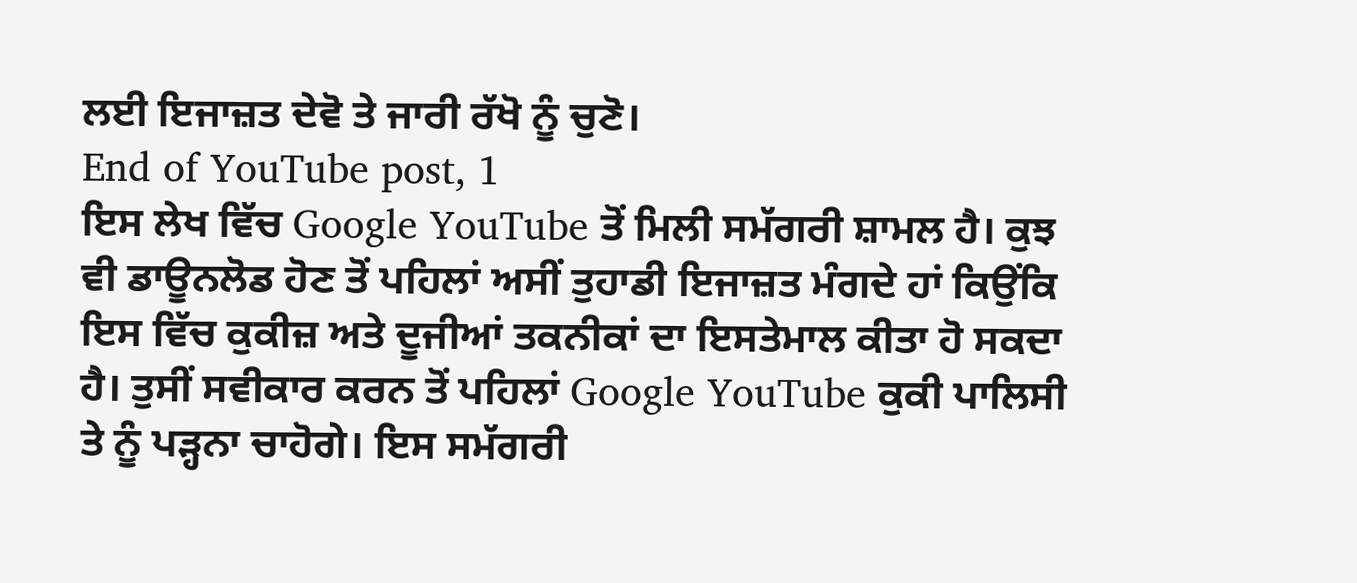ਲਈ ਇਜਾਜ਼ਤ ਦੇਵੋ ਤੇ ਜਾਰੀ ਰੱਖੋ ਨੂੰ ਚੁਣੋ।
End of YouTube post, 1
ਇਸ ਲੇਖ ਵਿੱਚ Google YouTube ਤੋਂ ਮਿਲੀ ਸਮੱਗਰੀ ਸ਼ਾਮਲ ਹੈ। ਕੁਝ ਵੀ ਡਾਊਨਲੋਡ ਹੋਣ ਤੋਂ ਪਹਿਲਾਂ ਅਸੀਂ ਤੁਹਾਡੀ ਇਜਾਜ਼ਤ ਮੰਗਦੇ ਹਾਂ ਕਿਉਂਕਿ ਇਸ ਵਿੱਚ ਕੁਕੀਜ਼ ਅਤੇ ਦੂਜੀਆਂ ਤਕਨੀਕਾਂ ਦਾ ਇਸਤੇਮਾਲ ਕੀਤਾ ਹੋ ਸਕਦਾ ਹੈ। ਤੁਸੀਂ ਸਵੀਕਾਰ ਕਰਨ ਤੋਂ ਪਹਿਲਾਂ Google YouTube ਕੁਕੀ ਪਾਲਿਸੀ ਤੇ ਨੂੰ ਪੜ੍ਹਨਾ ਚਾਹੋਗੇ। ਇਸ ਸਮੱਗਰੀ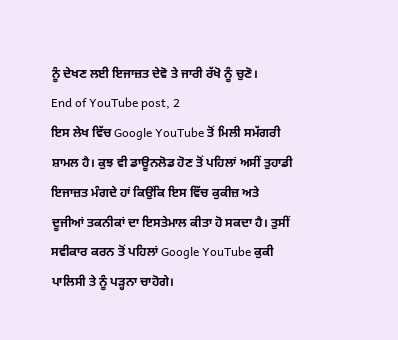ਨੂੰ ਦੇਖਣ ਲਈ ਇਜਾਜ਼ਤ ਦੇਵੋ ਤੇ ਜਾਰੀ ਰੱਖੋ ਨੂੰ ਚੁਣੋ।
End of YouTube post, 2
ਇਸ ਲੇਖ ਵਿੱਚ Google YouTube ਤੋਂ ਮਿਲੀ ਸਮੱਗਰੀ ਸ਼ਾਮਲ ਹੈ। ਕੁਝ ਵੀ ਡਾਊਨਲੋਡ ਹੋਣ ਤੋਂ ਪਹਿਲਾਂ ਅਸੀਂ ਤੁਹਾਡੀ ਇਜਾਜ਼ਤ ਮੰਗਦੇ ਹਾਂ ਕਿਉਂਕਿ ਇਸ ਵਿੱਚ ਕੁਕੀਜ਼ ਅਤੇ ਦੂਜੀਆਂ ਤਕਨੀਕਾਂ ਦਾ ਇਸਤੇਮਾਲ ਕੀਤਾ ਹੋ ਸਕਦਾ ਹੈ। ਤੁਸੀਂ ਸਵੀਕਾਰ ਕਰਨ ਤੋਂ ਪਹਿਲਾਂ Google YouTube ਕੁਕੀ ਪਾਲਿਸੀ ਤੇ ਨੂੰ ਪੜ੍ਹਨਾ ਚਾਹੋਗੇ।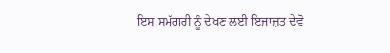ਇਸ ਸਮੱਗਰੀ ਨੂੰ ਦੇਖਣ ਲਈ ਇਜਾਜ਼ਤ ਦੇਵੋ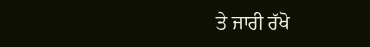ਤੇ ਜਾਰੀ ਰੱਖੋ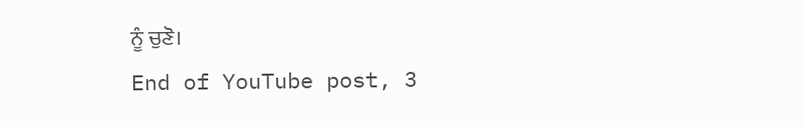ਨੂੰ ਚੁਣੋ।
End of YouTube post, 3